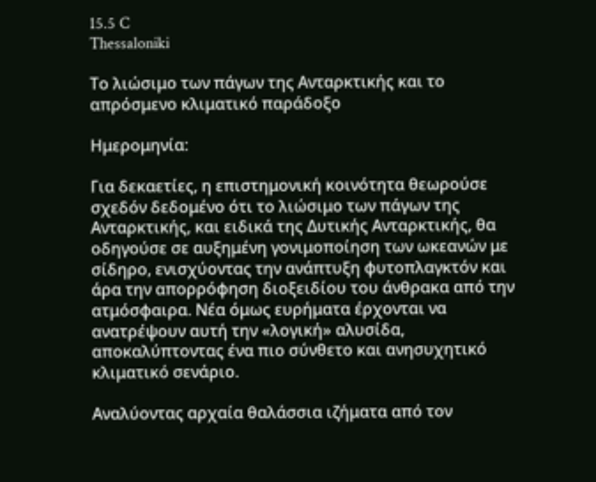15.5 C
Thessaloniki

Το λιώσιμο των πάγων της Ανταρκτικής και το απρόσμενο κλιματικό παράδοξο

Ημερομηνία:

Για δεκαετίες, η επιστημονική κοινότητα θεωρούσε σχεδόν δεδομένο ότι το λιώσιμο των πάγων της Ανταρκτικής, και ειδικά της Δυτικής Ανταρκτικής, θα οδηγούσε σε αυξημένη γονιμοποίηση των ωκεανών με σίδηρο, ενισχύοντας την ανάπτυξη φυτοπλαγκτόν και άρα την απορρόφηση διοξειδίου του άνθρακα από την ατμόσφαιρα. Νέα όμως ευρήματα έρχονται να ανατρέψουν αυτή την «λογική» αλυσίδα, αποκαλύπτοντας ένα πιο σύνθετο και ανησυχητικό κλιματικό σενάριο.

Αναλύοντας αρχαία θαλάσσια ιζήματα από τον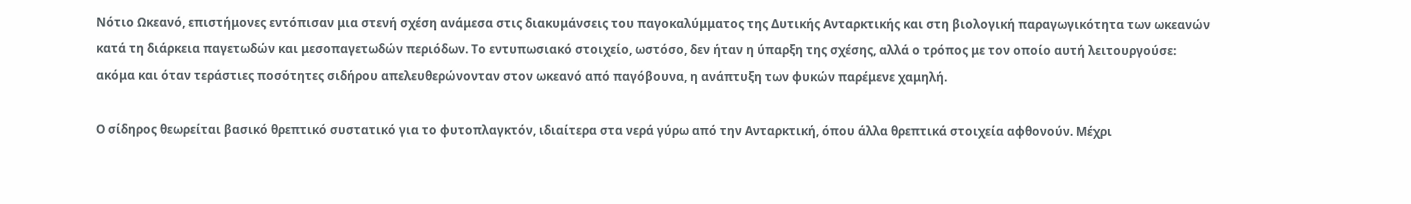Νότιο Ωκεανό, επιστήμονες εντόπισαν μια στενή σχέση ανάμεσα στις διακυμάνσεις του παγοκαλύμματος της Δυτικής Ανταρκτικής και στη βιολογική παραγωγικότητα των ωκεανών κατά τη διάρκεια παγετωδών και μεσοπαγετωδών περιόδων. Το εντυπωσιακό στοιχείο, ωστόσο, δεν ήταν η ύπαρξη της σχέσης, αλλά ο τρόπος με τον οποίο αυτή λειτουργούσε: ακόμα και όταν τεράστιες ποσότητες σιδήρου απελευθερώνονταν στον ωκεανό από παγόβουνα, η ανάπτυξη των φυκών παρέμενε χαμηλή.

Ο σίδηρος θεωρείται βασικό θρεπτικό συστατικό για το φυτοπλαγκτόν, ιδιαίτερα στα νερά γύρω από την Ανταρκτική, όπου άλλα θρεπτικά στοιχεία αφθονούν. Μέχρι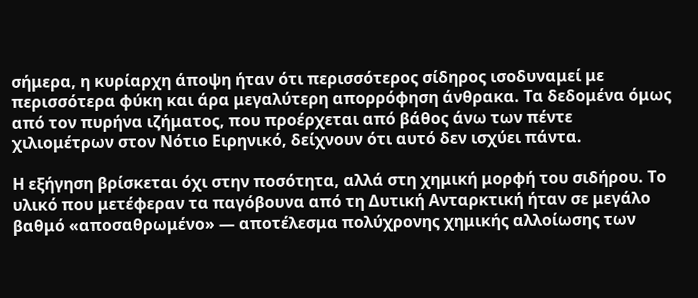σήμερα, η κυρίαρχη άποψη ήταν ότι περισσότερος σίδηρος ισοδυναμεί με περισσότερα φύκη και άρα μεγαλύτερη απορρόφηση άνθρακα. Τα δεδομένα όμως από τον πυρήνα ιζήματος, που προέρχεται από βάθος άνω των πέντε χιλιομέτρων στον Νότιο Ειρηνικό, δείχνουν ότι αυτό δεν ισχύει πάντα.

Η εξήγηση βρίσκεται όχι στην ποσότητα, αλλά στη χημική μορφή του σιδήρου. Το υλικό που μετέφεραν τα παγόβουνα από τη Δυτική Ανταρκτική ήταν σε μεγάλο βαθμό «αποσαθρωμένο» — αποτέλεσμα πολύχρονης χημικής αλλοίωσης των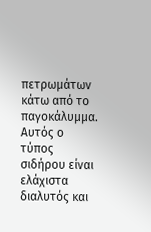πετρωμάτων κάτω από το παγοκάλυμμα. Αυτός ο τύπος σιδήρου είναι ελάχιστα διαλυτός και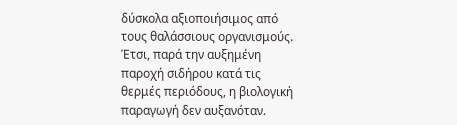δύσκολα αξιοποιήσιμος από τους θαλάσσιους οργανισμούς. Έτσι, παρά την αυξημένη παροχή σιδήρου κατά τις θερμές περιόδους, η βιολογική παραγωγή δεν αυξανόταν.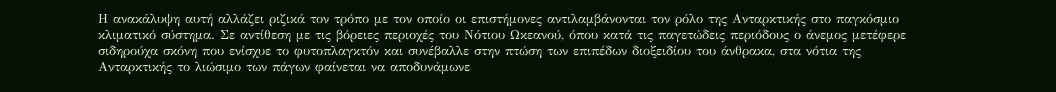Η ανακάλυψη αυτή αλλάζει ριζικά τον τρόπο με τον οποίο οι επιστήμονες αντιλαμβάνονται τον ρόλο της Ανταρκτικής στο παγκόσμιο κλιματικό σύστημα. Σε αντίθεση με τις βόρειες περιοχές του Νότιου Ωκεανού, όπου κατά τις παγετώδεις περιόδους ο άνεμος μετέφερε σιδηρούχα σκόνη που ενίσχυε το φυτοπλαγκτόν και συνέβαλλε στην πτώση των επιπέδων διοξειδίου του άνθρακα, στα νότια της Ανταρκτικής το λιώσιμο των πάγων φαίνεται να αποδυνάμωνε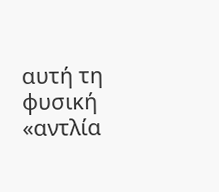αυτή τη φυσική «αντλία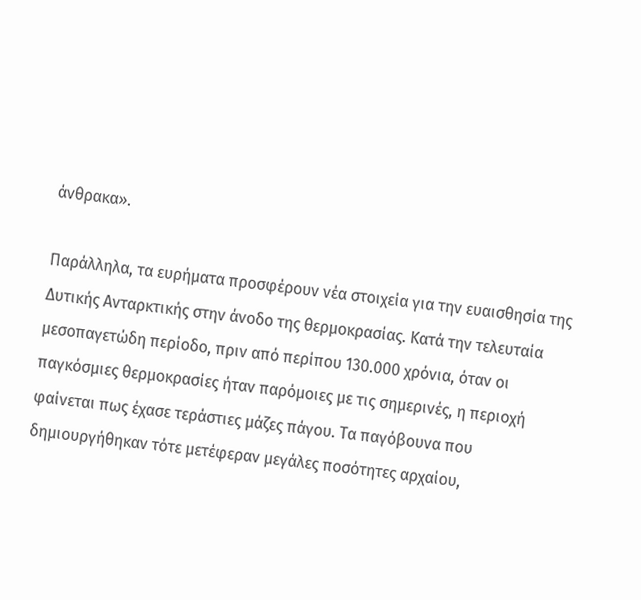άνθρακα».

Παράλληλα, τα ευρήματα προσφέρουν νέα στοιχεία για την ευαισθησία της Δυτικής Ανταρκτικής στην άνοδο της θερμοκρασίας. Κατά την τελευταία μεσοπαγετώδη περίοδο, πριν από περίπου 130.000 χρόνια, όταν οι παγκόσμιες θερμοκρασίες ήταν παρόμοιες με τις σημερινές, η περιοχή φαίνεται πως έχασε τεράστιες μάζες πάγου. Τα παγόβουνα που δημιουργήθηκαν τότε μετέφεραν μεγάλες ποσότητες αρχαίου,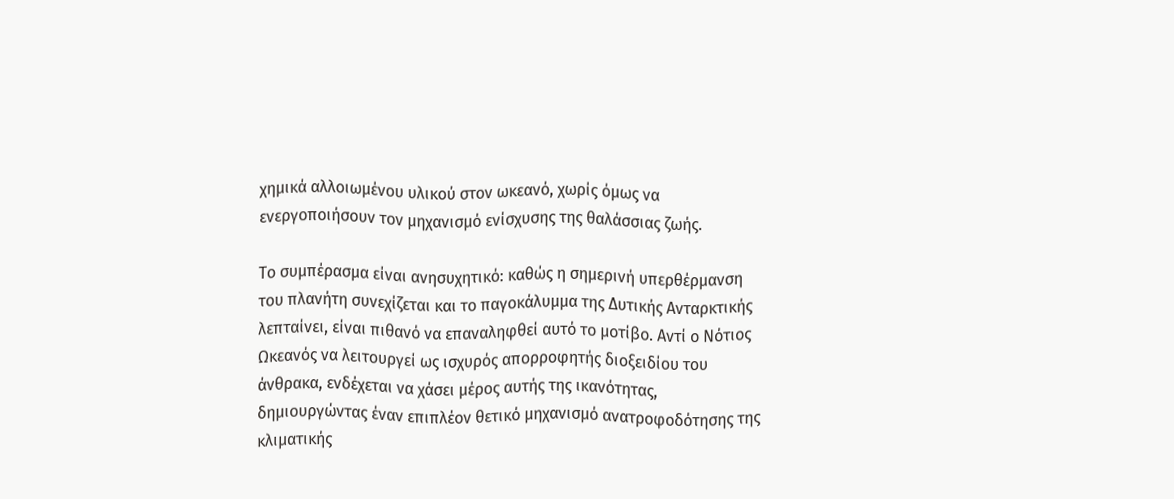χημικά αλλοιωμένου υλικού στον ωκεανό, χωρίς όμως να ενεργοποιήσουν τον μηχανισμό ενίσχυσης της θαλάσσιας ζωής.

Το συμπέρασμα είναι ανησυχητικό: καθώς η σημερινή υπερθέρμανση του πλανήτη συνεχίζεται και το παγοκάλυμμα της Δυτικής Ανταρκτικής λεπταίνει, είναι πιθανό να επαναληφθεί αυτό το μοτίβο. Αντί ο Νότιος Ωκεανός να λειτουργεί ως ισχυρός απορροφητής διοξειδίου του άνθρακα, ενδέχεται να χάσει μέρος αυτής της ικανότητας, δημιουργώντας έναν επιπλέον θετικό μηχανισμό ανατροφοδότησης της κλιματικής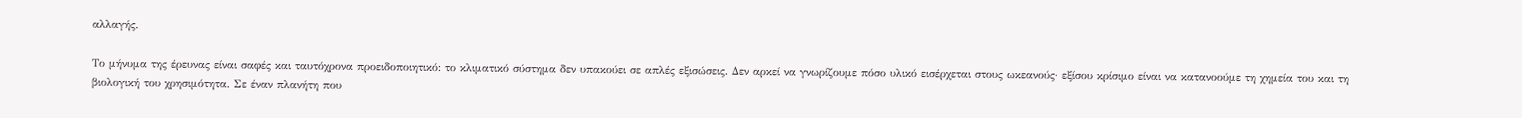αλλαγής.

Το μήνυμα της έρευνας είναι σαφές και ταυτόχρονα προειδοποιητικό: το κλιματικό σύστημα δεν υπακούει σε απλές εξισώσεις. Δεν αρκεί να γνωρίζουμε πόσο υλικό εισέρχεται στους ωκεανούς· εξίσου κρίσιμο είναι να κατανοούμε τη χημεία του και τη βιολογική του χρησιμότητα. Σε έναν πλανήτη που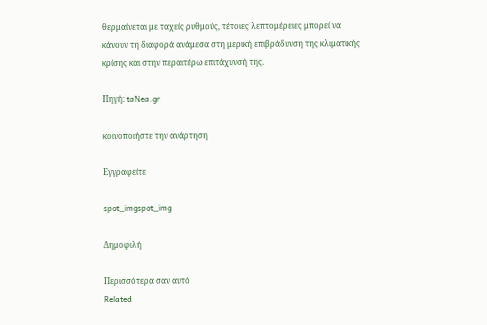θερμαίνεται με ταχείς ρυθμούς, τέτοιες λεπτομέρειες μπορεί να κάνουν τη διαφορά ανάμεσα στη μερική επιβράδυνση της κλιματικής κρίσης και στην περαιτέρω επιτάχυνσή της.

Πηγή: taNea.gr

κοινοποιήστε την ανάρτηση

Εγγραφείτε

spot_imgspot_img

Δημοφιλή

Περισσότερα σαν αυτό
Related